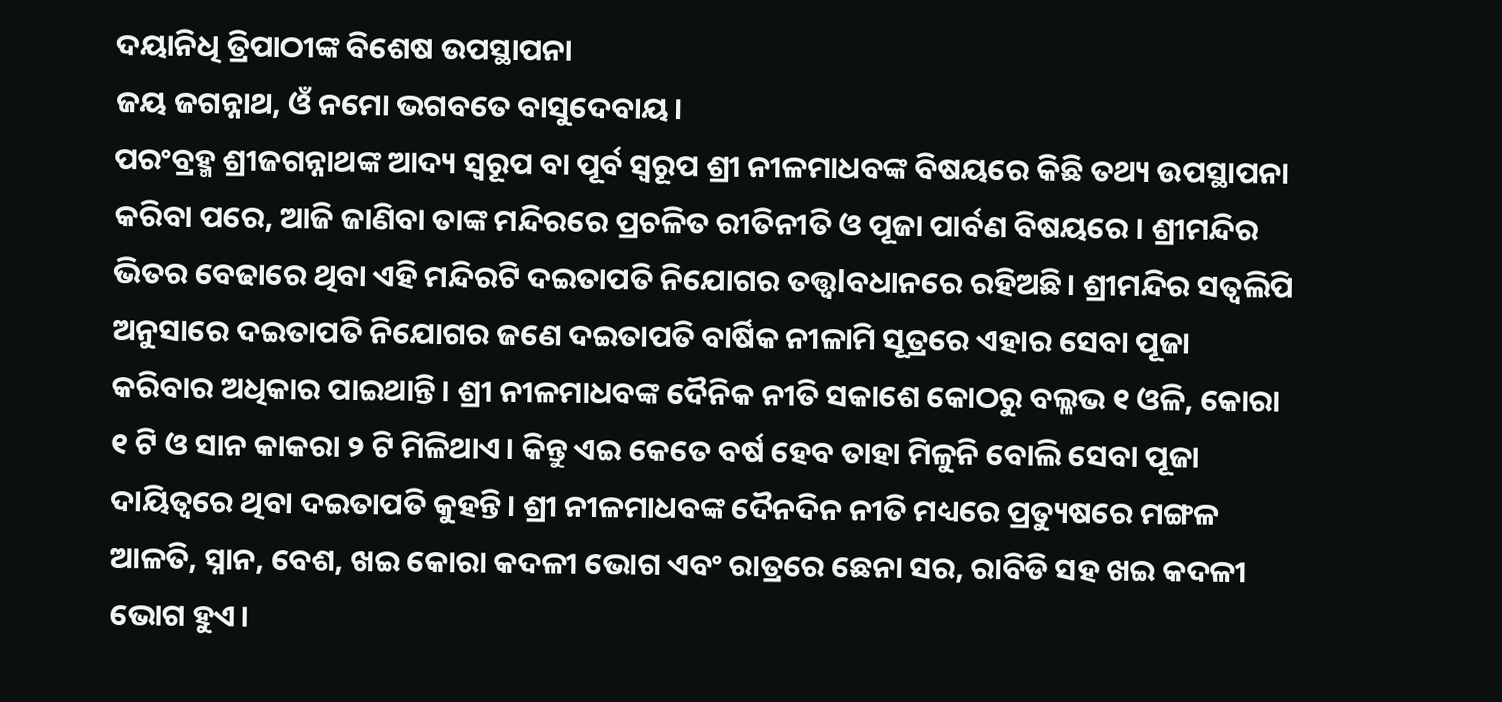ଦୟାନିଧି ତ୍ରିପାଠୀଙ୍କ ବିଶେଷ ଉପସ୍ଥାପନା
ଜୟ ଜଗନ୍ନାଥ, ଓଁ ନମୋ ଭଗବତେ ବାସୁଦେବାୟ।
ପରଂବ୍ରହ୍ମ ଶ୍ରୀଜଗନ୍ନାଥଙ୍କ ଆଦ୍ୟ ସ୍ୱରୂପ ବା ପୂର୍ବ ସ୍ୱରୂପ ଶ୍ରୀ ନୀଳମାଧବଙ୍କ ବିଷୟରେ କିଛି ତଥ୍ୟ ଉପସ୍ଥାପନା କରିବା ପରେ, ଆଜି ଜାଣିବା ତାଙ୍କ ମନ୍ଦିରରେ ପ୍ରଚଳିତ ରୀତିନୀତି ଓ ପୂଜା ପାର୍ବଣ ବିଷୟରେ । ଶ୍ରୀମନ୍ଦିର ଭିତର ବେଢାରେ ଥିବା ଏହି ମନ୍ଦିରଟି ଦଇତାପତି ନିଯୋଗର ତତ୍ତ୍ଵlବଧାନରେ ରହିଅଛି। ଶ୍ରୀମନ୍ଦିର ସତ୍ୱଲିପି ଅନୁସାରେ ଦଇତାପତି ନିଯୋଗର ଜଣେ ଦଇତାପତି ବାର୍ଷିକ ନୀଳାମି ସୂତ୍ରରେ ଏହାର ସେବା ପୂଜା କରିବାର ଅଧିକାର ପାଇଥାନ୍ତି। ଶ୍ରୀ ନୀଳମାଧବଙ୍କ ଦୈନିକ ନୀତି ସକାଶେ କୋଠରୁ ବଲ୍ଳଭ ୧ ଓଳି, କୋରା ୧ ଟି ଓ ସାନ କାକରା ୨ ଟି ମିଳିଥାଏ। କିନ୍ତୁ ଏଇ କେତେ ବର୍ଷ ହେବ ତାହା ମିଳୁନି ବୋଲି ସେବା ପୂଜା ଦାୟିତ୍ୱରେ ଥିବା ଦଇତାପତି କୁହନ୍ତି। ଶ୍ରୀ ନୀଳମାଧବଙ୍କ ଦୈନଦିନ ନୀତି ମଧ୍ୟରେ ପ୍ରତ୍ୟୁଷରେ ମଙ୍ଗଳ ଆଳତି, ସ୍ନାନ, ବେଶ, ଖଇ କୋରା କଦଳୀ ଭୋଗ ଏବଂ ରାତ୍ରରେ ଛେନା ସର, ରାବିଡି ସହ ଖଇ କଦଳୀ ଭୋଗ ହୁଏ।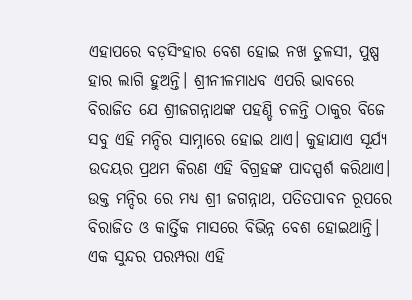ଏହାପରେ ବଡ଼ସିଂହାର ବେଶ ହୋଇ ନଖ ତୁଳସୀ, ପୁଷ୍ପ ହାର ଲାଗି ହୁଅନ୍ତି। ଶ୍ରୀନୀଳମାଧବ ଏପରି ଭାବରେ ବିରାଜିତ ଯେ ଶ୍ରୀଜଗନ୍ନାଥଙ୍କ ପହଣ୍ଡି ଚଳନ୍ତି ଠାକୁର ବିଜେ ସବୁ ଏହି ମନ୍ଦିର ସାମ୍ନାରେ ହୋଇ ଥାଏ। କୁହାଯାଏ ସୂର୍ଯ୍ୟ ଉଦୟର ପ୍ରଥମ କିରଣ ଏହି ବିଗ୍ରହଙ୍କ ପାଦସ୍ପର୍ଶ କରିଥାଏ। ଉକ୍ତ ମନ୍ଦିର ରେ ମଧ୍ୟ ଶ୍ରୀ ଜଗନ୍ନାଥ, ପତିତପାବନ ରୂପରେ ବିରାଜିତ ଓ କାର୍ତ୍ତିକ ମାସରେ ବିଭିନ୍ନ ବେଶ ହୋଇଥାନ୍ତି। ଏକ ସୁନ୍ଦର ପରମ୍ପରା ଏହି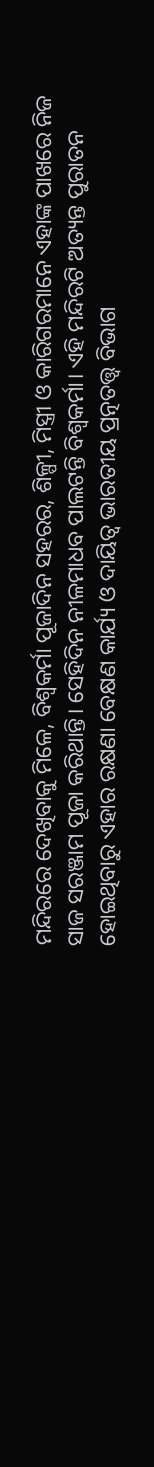ମନ୍ଦିରରେ ଦେଖିବାକୁ ମିଳେ, ବିଶ୍ୱକର୍ମା ପୂଜାଦିନ ସହରର, ଶିଳ୍ପୀ, ମିସ୍ତ୍ରୀ ଓ କାରିଗରମାନେ ଏହାଙ୍କ ପାଖରେ ନିଜ ସାଜ ସରଞ୍ଜାମ ପୂଜା କରିଥାନ୍ତି। ସେହିଦିନ ନୀଳମାଧବ ପାଲଟନ୍ତି ବିଶ୍ୱକର୍ମା। ଏହି ମନ୍ଦିରଟି ଅତ୍ୟନ୍ତ ପୁରାତନ ହୋଇଥିବାରୁ ଏହାର ରକ୍ଷଣା ବେକ୍ଷଣ କାର୍ଯ୍ୟ ଓ ଦାୟିତ୍ୱ ଭାରତୀୟ ପ୍ରତ୍ନତତ୍ତ୍ୱ ବିଭାଗ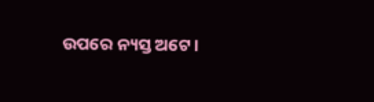ଉପରେ ନ୍ୟସ୍ତ ଅଟେ।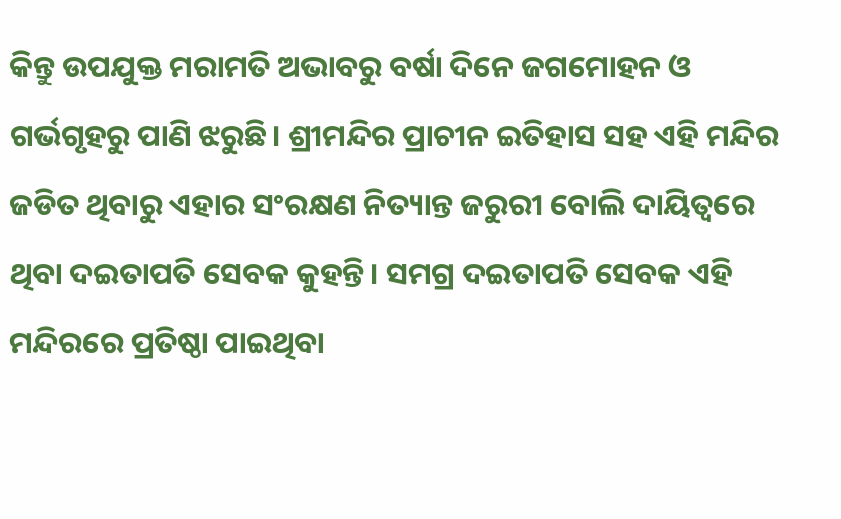କିନ୍ତୁ ଉପଯୁକ୍ତ ମରାମତି ଅଭାବରୁ ବର୍ଷା ଦିନେ ଜଗମୋହନ ଓ ଗର୍ଭଗୃହରୁ ପାଣି ଝରୁଛି। ଶ୍ରୀମନ୍ଦିର ପ୍ରାଚୀନ ଇତିହାସ ସହ ଏହି ମନ୍ଦିର ଜଡିତ ଥିବାରୁ ଏହାର ସଂରକ୍ଷଣ ନିତ୍ୟାନ୍ତ ଜରୁରୀ ବୋଲି ଦାୟିତ୍ୱରେ ଥିବା ଦଇତାପତି ସେବକ କୁହନ୍ତି। ସମଗ୍ର ଦଇତାପତି ସେବକ ଏହି ମନ୍ଦିରରେ ପ୍ରତିଷ୍ଠା ପାଇଥିବା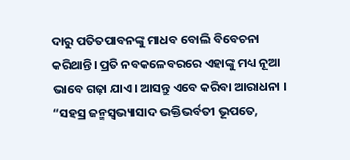ଦାରୁ ପତିତପାବନଙ୍କୁ ମାଧବ ବୋଲି ବିବେଚନା କରିଥାନ୍ତି। ପ୍ରତି ନବକଳେବରରେ ଏହାଙ୍କୁ ମଧ୍ୟ ନୂଆ ଭାବେ ଗଢ଼ା ଯାଏ। ଆସନ୍ତୁ ଏବେ କରିବା ଆରାଧନା ।
“ସହସ୍ର ଜନ୍ମସ୍ଵଭ୍ୟାସାଦ ଭକ୍ତିଭର୍ବତୀ ଭୂପତେ,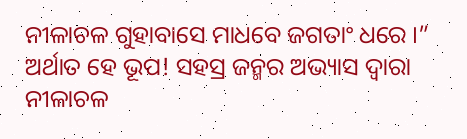ନୀଳାଚଳ ଗୁହାବାସେ ମାଧବେ ଜଗତାଂ ଧରେ ।”
ଅର୍ଥାତ ହେ ଭୂପ! ସହସ୍ର ଜନ୍ମର ଅଭ୍ୟାସ ଦ୍ୱାରା ନୀଳାଚଳ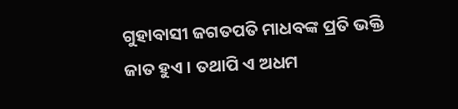ଗୁହାବାସୀ ଜଗତପତି ମାଧବଙ୍କ ପ୍ରତି ଭକ୍ତି ଜାତ ହୁଏ। ତଥାପି ଏ ଅଧମ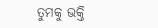ତୁମକୁ ଭକ୍ତି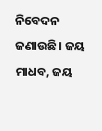ନିବେଦନ ଜଣାଉଛି। ଜୟ ମାଧବ, ଜୟ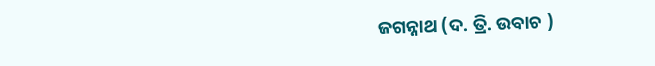ଜଗନ୍ନାଥ (ଦ. ତ୍ରି. ଉବାଚ )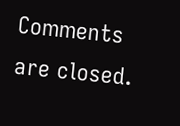Comments are closed.